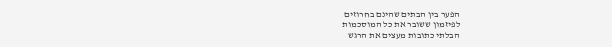הפער בין הבתים שהינם בחרוזים
לפיזמון ששובר את כל המוסכמות
הבלתי כתובות מעצים את הרגש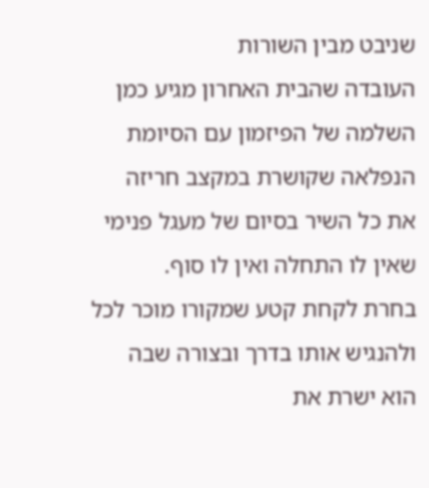שניבט מבין השורות
העובדה שהבית האחרון מגיע כמן
השלמה של הפיזמון עם הסיומת
הנפלאה שקושרת במקצב חריזה
את כל השיר בסיום של מעגל פנימי
שאין לו התחלה ואין לו סוף.
בחרת לקחת קטע שמקורו מוכר לכל
ולהנגיש אותו בדרך ובצורה שבה
הוא ישרת את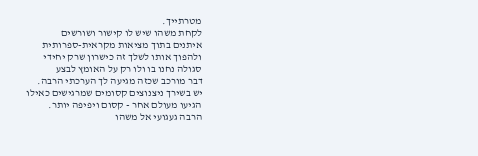מטרתייך.
לקחת משהו שיש לו קישור ושורשים
איתנים בתוך מציאות מקראית-ספרותית
ולהפוך אותו לשלך זה כישרון שרק יחידי
סגולה נחנו בו ולו רק על האומץ לבצע
דבר מורכב שכזה מגיעה לך הערכתי הרבה.
יש בשירך ניצנוצים קסומים שמרגישים כאילו
הגיעו מעולם אחר - קסום ויפיפה יותר.
הרבה געגועי אל משהו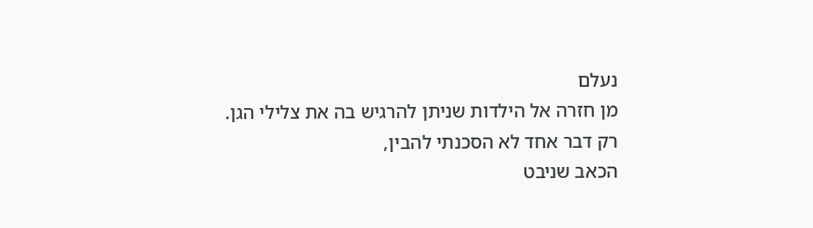נעלם
מן חזרה אל הילדות שניתן להרגיש בה את צלילי הגן.
רק דבר אחד לא הסכנתי להבין,
הכאב שניבט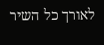לאורך כל השיר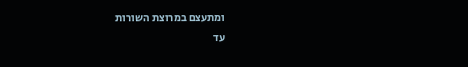ומתעצם במרוצת השורות
עד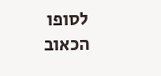לסופו הכאוב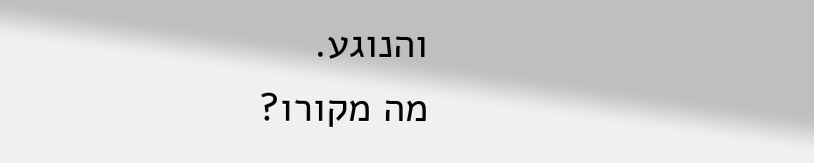והנוגע.
מה מקורו?